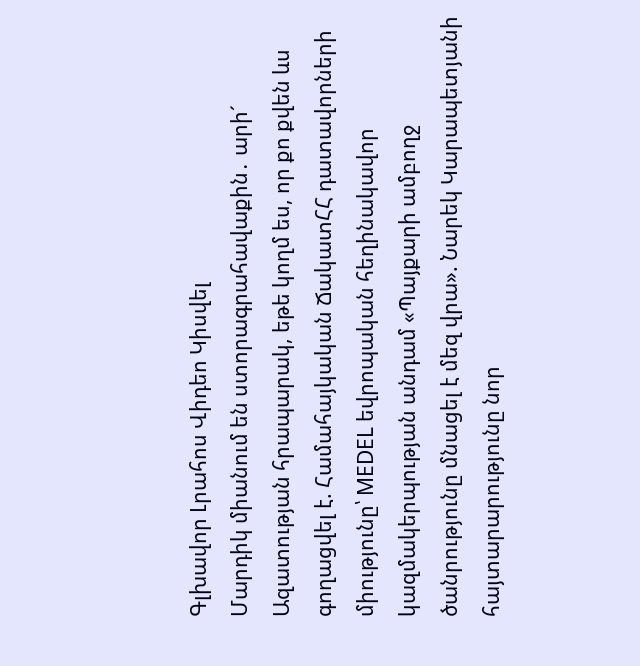Գլխավոր Լրահոս Վիդեո Կիսվել
Մարդիկ միանում են ստորագրահավաքին․ արի´ Ազատության հրապարակ, եթե կողմ ես, որ քո քվեն ևս գողացվել է. Համահայկական ՃակատՀՀ դատավորների միությունը՝ MEDEL եվրոպական հեղինակավոր կազմակերպության անդամ «Պայքարի ամբողջ ծանրությունը մնացել է մեզ վրա». Նարեկ Կարապետյանի հայտարարությունը նոր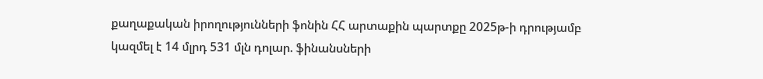քաղաքական իրողությունների ֆոնին ՀՀ արտաքին պարտքը 2025թ-ի դրությամբ կազմել է 14 մլրդ 531 մլն դոլար. ֆինանսների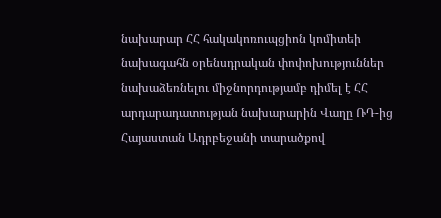նախարար ՀՀ հակակոռուպցիոն կոմիտեի նախագահն օրենսդրական փոփոխություններ նախաձեռնելու միջնորդությամբ դիմել է ՀՀ արդարադատության նախարարին Վաղը ՌԴ-ից Հայաստան Ադրբեջանի տարածքով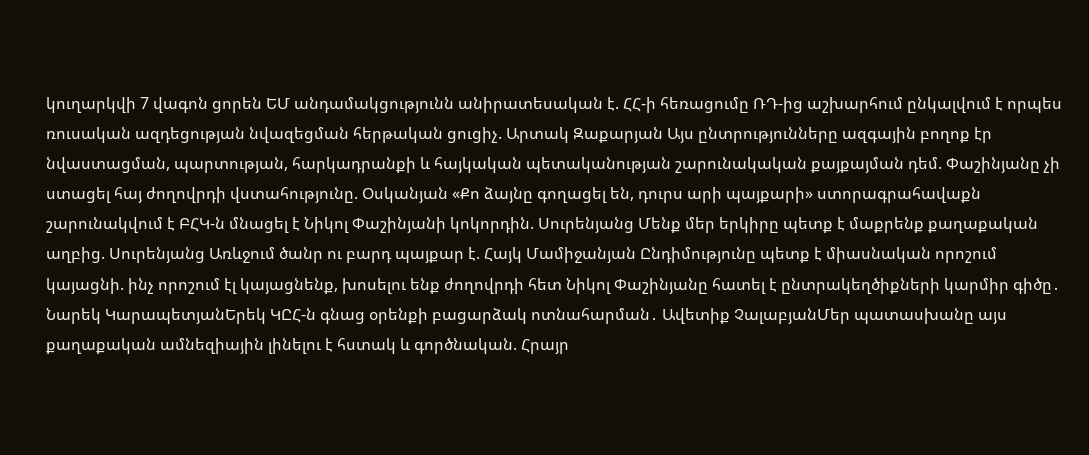կուղարկվի 7 վագոն ցորեն ԵՄ անդամակցությունն անիրատեսական է. ՀՀ-ի հեռացումը ՌԴ-ից աշխարհում ընկալվում է որպես ռուսական ազդեցության նվազեցման հերթական ցուցիչ. Արտակ Զաքարյան Այս ընտրությունները ազգային բողոք էր նվաստացման, պարտության, հարկադրանքի և հայկական պետականության շարունակական քայքայման դեմ. Փաշինյանը չի ստացել հայ ժողովրդի վստահությունը. Օսկանյան «Քո ձայնը գողացել են, դուրս արի պայքարի» ստորագրահավաքն շարունակվում է ԲՀԿ-ն մնացել է Նիկոլ Փաշինյանի կոկորդին. Սուրենյանց Մենք մեր երկիրը պետք է մաքրենք քաղաքական աղբից. Սուրենյանց Առևջում ծանր ու բարդ պայքար է. Հայկ Մամիջանյան Ընդիմությունը պետք է միասնական որոշում կայացնի. ինչ որոշում էլ կայացնենք, խոսելու ենք ժողովրդի հետ Նիկոլ Փաշինյանը հատել է ընտրակեղծիքների կարմիր գիծը․ Նարեկ ԿարապետյանԵրեկ ԿԸՀ-ն գնաց օրենքի բացարձակ ոտնահարման․ Ավետիք ՉալաբյանՄեր պատասխանը այս քաղաքական ամնեզիային լինելու է հստակ և գործնական. Հրայր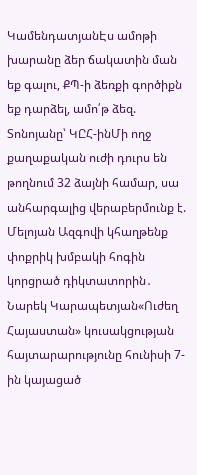ԿամենդատյանԷս ամոթի խարանը ձեր ճակատին ման եք գալու, ՔՊ-ի ձեռքի գործիքն եք դարձել, ամո՛թ ձեզ. Տոնոյանը՝ ԿԸՀ-ինՄի ողջ քաղաքական ուժի դուրս են թողնում 32 ձայնի համար, սա անհարգալից վերաբերմունք է. Մելոյան Ազգովի կհաղթենք փոքրիկ խմբակի հոգին կորցրած դիկտատորին․ Նարեկ Կարապետյան«Ուժեղ Հայաստան» կուսակցության հայտարարությունը հունիսի 7-ին կայացած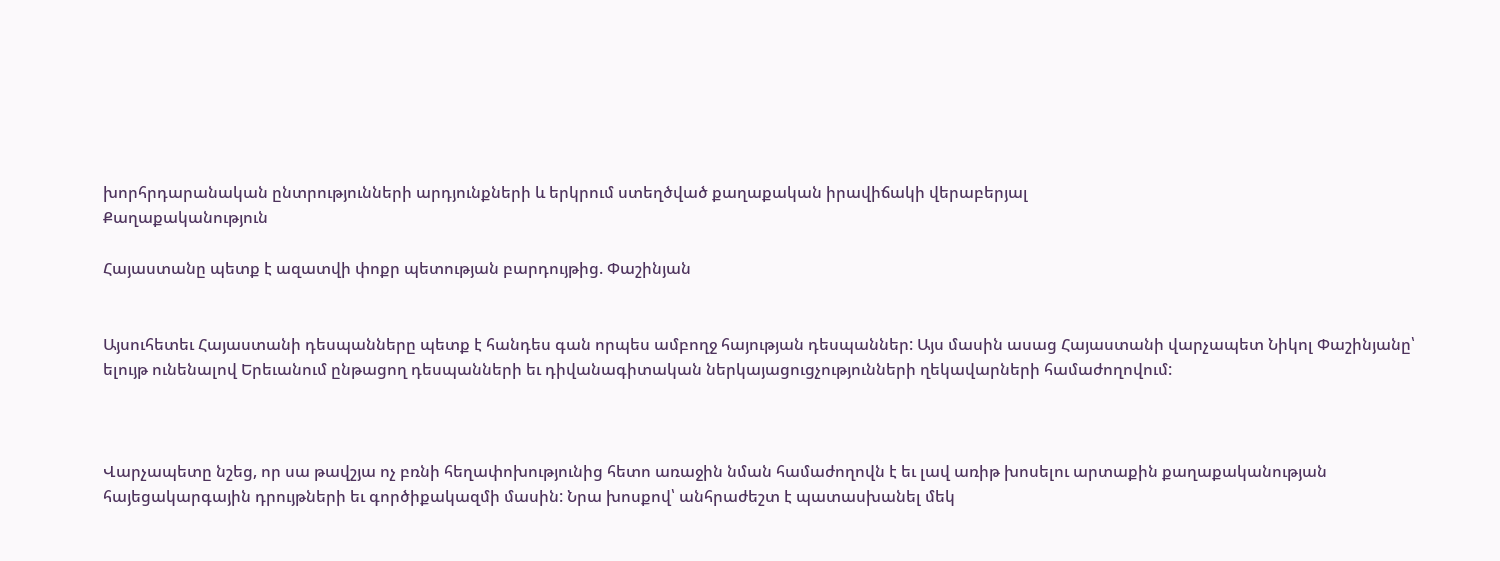խորհրդարանական ընտրությունների արդյունքների և երկրում ստեղծված քաղաքական իրավիճակի վերաբերյալ
Քաղաքականություն

Հայաստանը պետք է ազատվի փոքր պետության բարդույթից. Փաշինյան


Այսուհետեւ Հայաստանի դեսպանները պետք է հանդես գան որպես ամբողջ հայության դեսպաններ: Այս մասին ասաց Հայաստանի վարչապետ Նիկոլ Փաշինյանը՝ ելույթ ունենալով Երեւանում ընթացող դեսպանների եւ դիվանագիտական ներկայացուցչությունների ղեկավարների համաժողովում:



Վարչապետը նշեց, որ սա թավշյա ոչ բռնի հեղափոխությունից հետո առաջին նման համաժողովն է եւ լավ առիթ խոսելու արտաքին քաղաքականության հայեցակարգային դրույթների եւ գործիքակազմի մասին: Նրա խոսքով՝ անհրաժեշտ է պատասխանել մեկ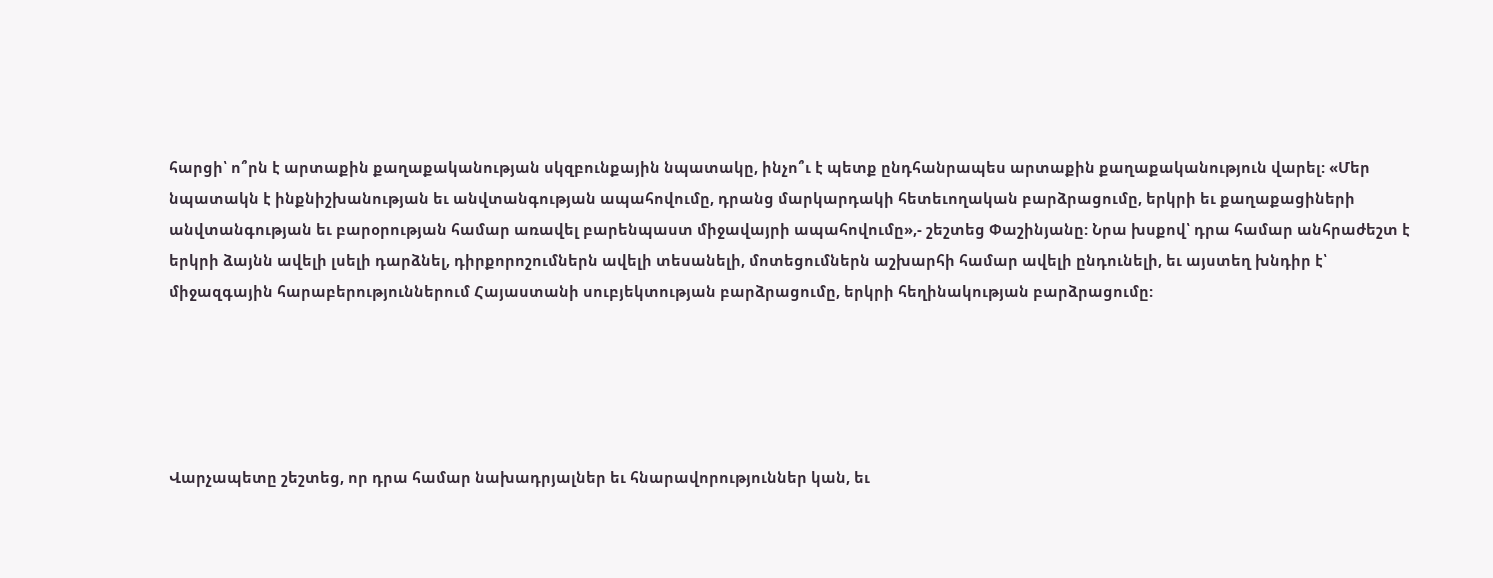հարցի՝ ո՞րն է արտաքին քաղաքականության սկզբունքային նպատակը, ինչո՞ւ է պետք ընդհանրապես արտաքին քաղաքականություն վարել: «Մեր նպատակն է ինքնիշխանության եւ անվտանգության ապահովումը, դրանց մարկարդակի հետեւողական բարձրացումը, երկրի եւ քաղաքացիների անվտանգության եւ բարօրության համար առավել բարենպաստ միջավայրի ապահովումը»,- շեշտեց Փաշինյանը: Նրա խսքով՝ դրա համար անհրաժեշտ է երկրի ձայնն ավելի լսելի դարձնել, դիրքորոշումներն ավելի տեսանելի, մոտեցումներն աշխարհի համար ավելի ընդունելի, եւ այստեղ խնդիր է՝ միջազգային հարաբերություններում Հայաստանի սուբյեկտության բարձրացումը, երկրի հեղինակության բարձրացումը:





Վարչապետը շեշտեց, որ դրա համար նախադրյալներ եւ հնարավորություններ կան, եւ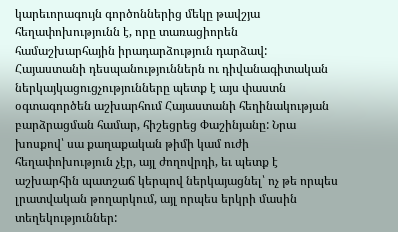կարեւորագույն գործոններից մեկը թավշյա հեղափոխությունն է, որը տառացիորեն համաշխարհային իրադարձություն դարձավ: Հայաստանի դեսպանություններն ու դիվանագիտական ներկայկացուցչությունները պետք է այս փաստն օգտագործեն աշխարհում Հայաստանի հեղինակության բարձրացման համար, հիշեցրեց Փաշինյանը: Նրա խոսքով՝ սա քաղաքական թիմի կամ ուժի հեղափոխություն չէր, այլ ժողովրդի, եւ պետք է աշխարհին պատշաճ կերպով ներկայացնել՝ ոչ թե որպես լրատվական թողարկում, այլ որպես երկրի մասին տեղեկություններ: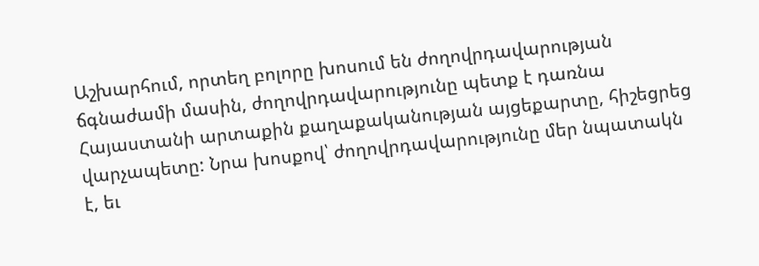Աշխարհում, որտեղ բոլորը խոսում են ժողովրդավարության ճգնաժամի մասին, ժողովրդավարությունը պետք է դառնա Հայաստանի արտաքին քաղաքականության այցեքարտը, հիշեցրեց վարչապետը: Նրա խոսքով՝ ժողովրդավարությունը մեր նպատակն է, եւ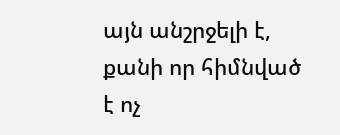այն անշրջելի է, քանի որ հիմնված է ոչ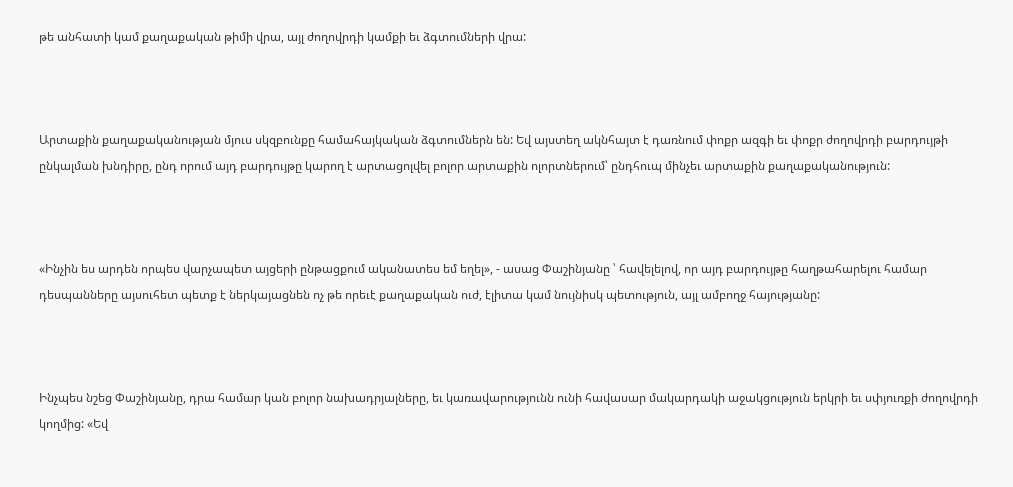թե անհատի կամ քաղաքական թիմի վրա, այլ ժողովրդի կամքի եւ ձգտումների վրա:



Արտաքին քաղաքականության մյուս սկզբունքը համահայկական ձգտումներն են: Եվ այստեղ ակնհայտ է դառնում փոքր ազգի եւ փոքր ժողովրդի բարդույթի ընկալման խնդիրը, ընդ որում այդ բարդույթը կարող է արտացոլվել բոլոր արտաքին ոլորտներում՝ ընդհուպ մինչեւ արտաքին քաղաքականություն:



«Ինչին ես արդեն որպես վարչապետ այցերի ընթացքում ականատես եմ եղել», - ասաց Փաշինյանը ՝ հավելելով, որ այդ բարդույթը հաղթահարելու համար դեսպանները այսուհետ պետք է ներկայացնեն ոչ թե որեւէ քաղաքական ուժ, էլիտա կամ նույնիսկ պետություն, այլ ամբողջ հայությանը:



Ինչպես նշեց Փաշինյանը, դրա համար կան բոլոր նախադրյալները, եւ կառավարությունն ունի հավասար մակարդակի աջակցություն երկրի եւ սփյուռքի ժողովրդի կողմից: «Եվ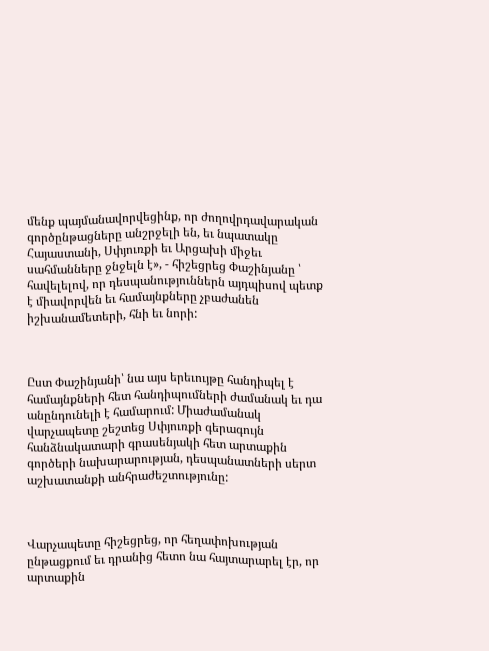մենք պայմանավորվեցինք, որ ժողովրդավարական գործընթացները անշրջելի են, եւ նպատակը Հայաստանի, Սփյուռքի եւ Արցախի միջեւ սահմանները ջնջելն է», - հիշեցրեց Փաշինյանը ՝ հավելելով, որ դեսպանություններն այդպիսով պետք է միավորվեն եւ համայնքները չբաժանեն իշխանամետերի, հնի եւ նորի:



Ըստ Փաշինյանի՝ նա այս երեւույթը հանդիպել է համայնքների հետ հանդիպումների ժամանակ եւ դա անընդունելի է համարում: Միաժամանակ վարչապետը շեշտեց Սփյուռքի գերագույն հանձնակատարի գրասենյակի հետ արտաքին գործերի նախարարության, դեսպանատների սերտ աշխատանքի անհրաժեշտությունը:



Վարչապետը հիշեցրեց, որ հեղափոխության ընթացքում եւ դրանից հետո նա հայտարարել էր, որ արտաքին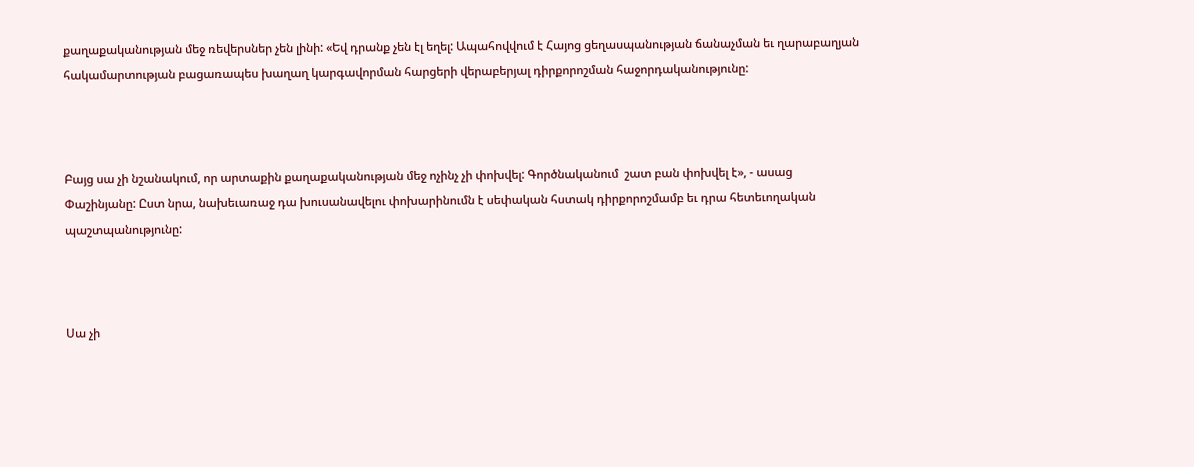քաղաքականության մեջ ռեվերսներ չեն լինի: «Եվ դրանք չեն էլ եղել: Ապահովվում է Հայոց ցեղասպանության ճանաչման եւ ղարաբաղյան հակամարտության բացառապես խաղաղ կարգավորման հարցերի վերաբերյալ դիրքորոշման հաջորդականությունը:



Բայց սա չի նշանակում, որ արտաքին քաղաքականության մեջ ոչինչ չի փոխվել: Գործնականում  շատ բան փոխվել է», - ասաց Փաշինյանը: Ըստ նրա, նախեւառաջ դա խուսանավելու փոխարինումն է սեփական հստակ դիրքորոշմամբ եւ դրա հետեւողական պաշտպանությունը:



Սա չի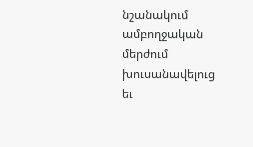նշանակում ամբողջական մերժում խուսանավելուց եւ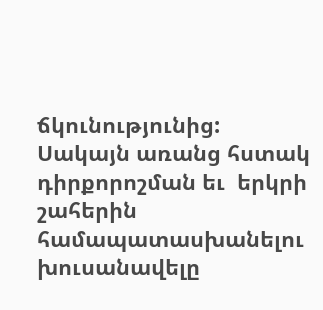ճկունությունից: Սակայն առանց հստակ դիրքորոշման եւ  երկրի շահերին համապատասխանելու խուսանավելը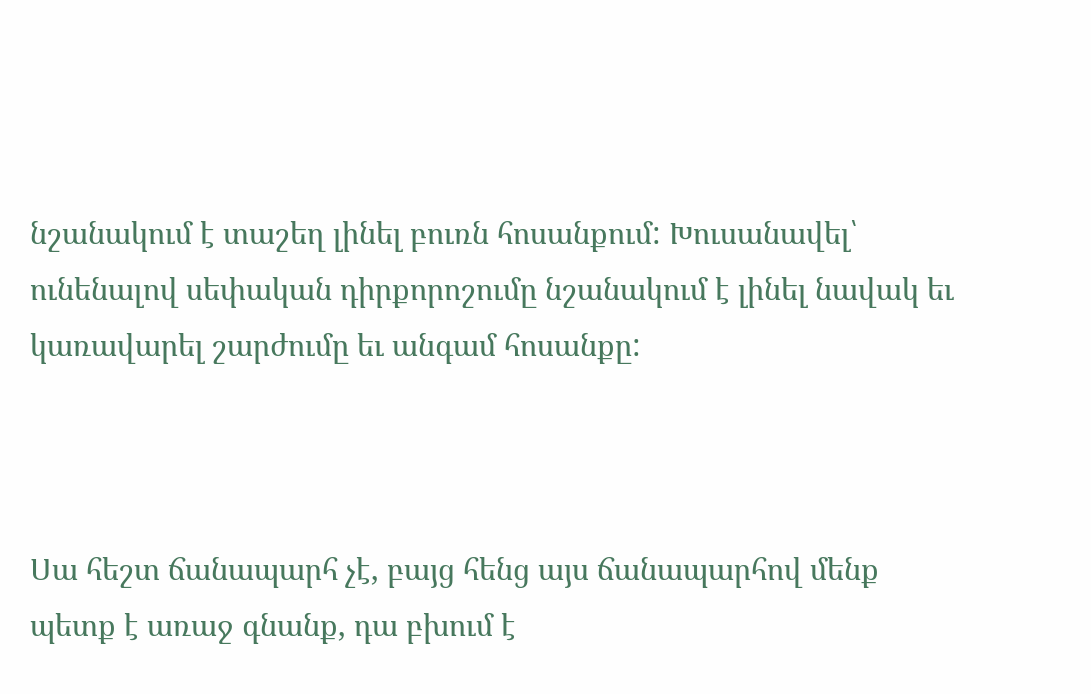նշանակում է տաշեղ լինել բուռն հոսանքում: Խուսանավել՝ ունենալով սեփական դիրքորոշումը նշանակում է լինել նավակ եւ կառավարել շարժումը եւ անգամ հոսանքը:



Սա հեշտ ճանապարհ չէ, բայց հենց այս ճանապարհով մենք պետք է առաջ գնանք, դա բխում է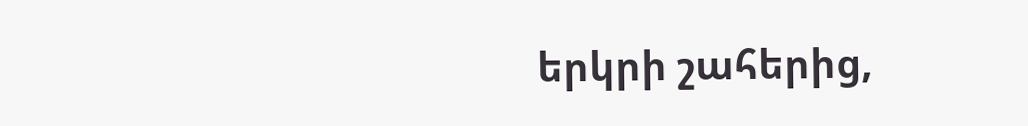երկրի շահերից,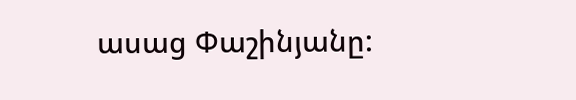ասաց Փաշինյանը: